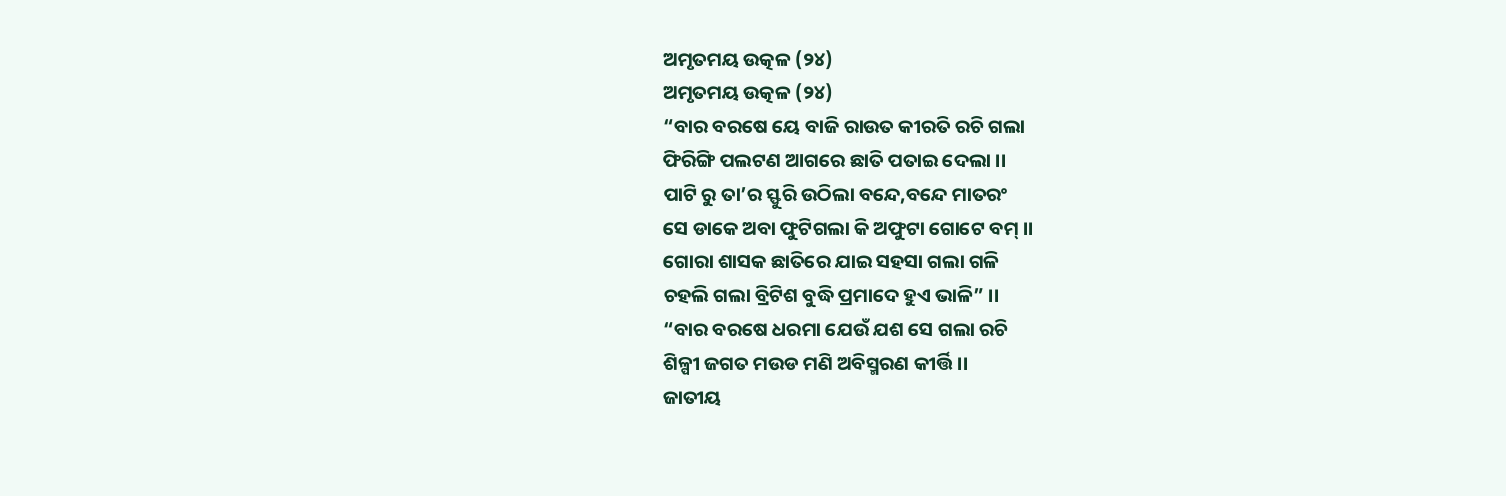ଅମୃତମୟ ଉତ୍କଳ (୨୪)
ଅମୃତମୟ ଉତ୍କଳ (୨୪)
“ବାର ବରଷେ ୟେ ବାଜି ରାଉତ କୀରତି ରଚି ଗଲା
ଫିରିଙ୍ଗି ପଲଟଣ ଆଗରେ ଛାତି ପତାଇ ଦେଲା ।।
ପାଟି ରୁ ତା’ର ସ୍ଫୁରି ଉଠିଲା ବନ୍ଦେ,ବନ୍ଦେ ମାତରଂ
ସେ ଡାକେ ଅବା ଫୁଟିଗଲା କି ଅଫୁଟା ଗୋଟେ ବମ୍ ।।
ଗୋରା ଶାସକ ଛାତିରେ ଯାଇ ସହସା ଗଲା ଗଳି
ଚହଲି ଗଲା ବ୍ରିଟିଶ ବୁଦ୍ଧି ପ୍ରମାଦେ ହୁଏ ଭାଳି” ।।
“ବାର ବରଷେ ଧରମା ଯେଉଁ ଯଶ ସେ ଗଲା ରଚି
ଶିଳ୍ପୀ ଜଗତ ମଉଡ ମଣି ଅବିସ୍ମରଣ କୀର୍ତ୍ତି ।।
ଜାତୀୟ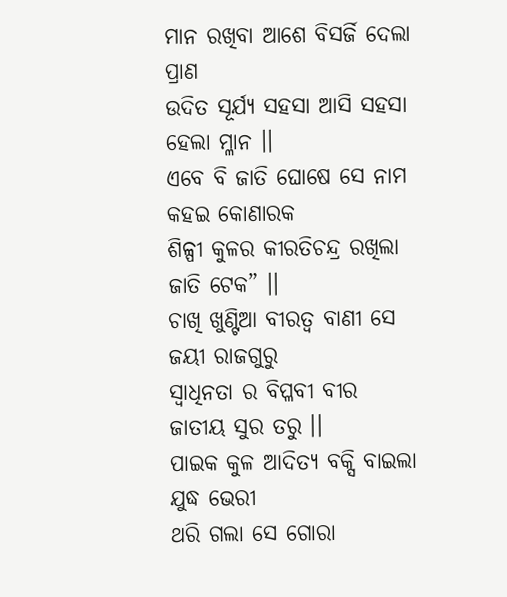ମାନ ରଖିବା ଆଶେ ବିସର୍ଜି ଦେଲା ପ୍ରାଣ
ଉଦିତ ସୂର୍ଯ୍ୟ ସହସା ଆସି ସହସା ହେଲା ମ୍ଳାନ ।।
ଏବେ ବି ଜାତି ଘୋଷେ ସେ ନାମ କହଇ କୋଣାରକ
ଶିଳ୍ପୀ କୁଳର କୀରତିଚନ୍ଦ୍ର ରଖିଲା ଜାତି ଟେକ” ।।
ଚାଖି ଖୁଣ୍ଟିଆ ବୀରତ୍ବ ବାଣୀ ସେ ଜୟୀ ରାଜଗୁରୁ
ସ୍ଵାଧିନତା ର ବିପ୍ଳବୀ ବୀର ଜାତୀୟ ସୁର ତରୁ ।।
ପାଇକ କୁଳ ଆଦିତ୍ୟ ବକ୍ସି ବାଇଲା ଯୁଦ୍ଧ ଭେରୀ
ଥରି ଗଲା ସେ ଗୋରା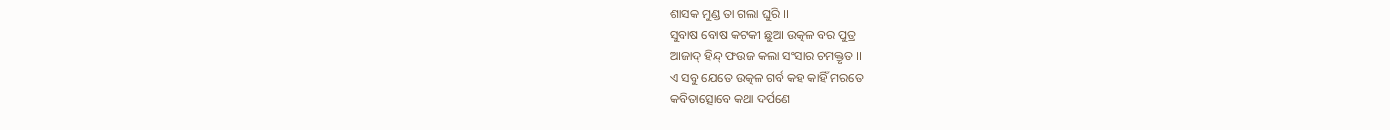ଶାସକ ମୁଣ୍ଡ ତା ଗଲା ଘୁରି ।।
ସୁବାଷ ବୋଷ କଟକୀ ଛୁଆ ଉତ୍କଳ ବର ପୁତ୍ର
ଆଜାଦ୍ ହିନ୍ଦ୍ ଫଉଜ କଲା ସଂସାର ଚମକ୍ତୃତ ।।
ଏ ସବୁ ଯେତେ ଉତ୍କଳ ଗର୍ବ କହ କାହିଁ ମରତେ
କବିତାତ୍ସୋବେ କଥା ଦର୍ପଣେ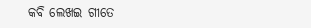କବି ଲେଖଇ ଗୀତେ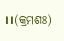।।(କ୍ରମଶଃ)